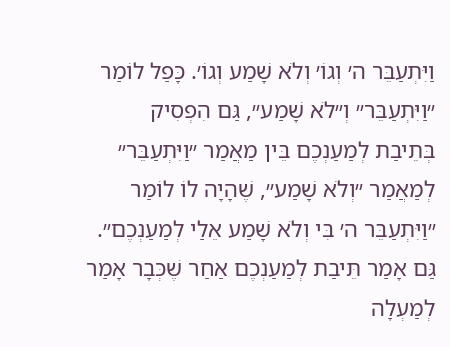וַיִּתְעַבֵּר ה׳ וְגוֹ׳ וְלֹא שָׁמַע וְגוֹ׳. כָּפַל לוֹמַר ״וַיִּתְעַבֵּר״ וְ״לֹא שָׁמַע״, גַּם הִפְסִיק בְּתֵיבַת לְמַעַנְכֶם בֵּין מַאֲמַר ״וַיִּתְעַבֵּר״ לְמַאֲמַר ״וְלֹא שָׁמַע״, שֶׁהָיָה לוֹ לוֹמַר ״וַיִּתְעַבֵּר ה׳ בִּי וְלֹא שָׁמַע אֵלַי לְמַעַנְכֶם״. גַּם אָמַר תֵּיבַת לְמַעַנְכֶם אַחַר שֶׁכְּבָר אָמַר לְמַעְלָה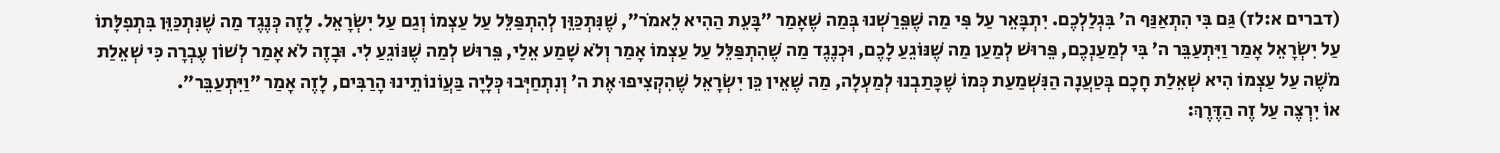(דברים א:לז) גַּם בִּי הִתְאַנַּף ה׳ בִּגְלַלְכֶם. יִתְבָּאֵר עַל פִּי מַה שֶׁפֵּרַשְׁנוּ בְּמַה שֶׁאָמַר ״בָּעֵת הַהִיא לֵאמֹר״, שֶׁנִּתְכַּוֵּן לְהִתְפַּלֵּל עַל עַצְמוֹ וְגַם עַל יִשְׂרָאֵל. לָזֶה כְּנֶגֶד מַה שֶׁנִּתְכַּוֵּן בִּתְפִלָּתוֹ עַל יִשְׂרָאֵל אָמַר וַיִּתְעַבֵּר ה׳ בִּי לְמַעַנְכֶם, פֵּרוּשׁ לְמַעַן מַה שֶׁנּוֹגֵעַ לָכֶם, וּכְנֶגֶד מַה שֶׁהִתְפַּלֵּל עַל עַצְמוֹ אָמַר וְלֹא שָׁמַע אֵלַי, פֵּרוּשׁ לְמַה שֶׁנּוֹגֵעַ לִי. וּבָזֶה לֹא אָמַר לְשׁוֹן עֶבְרָה כִּי שְׁאֵלַת מֹשֶׁה עַל עַצְמוֹ הִיא שְׁאֵלַת חָכָם בְּטַעֲנָה הַנִּשְׁמַעַת כְּמוֹ שֶׁכָּתַבְנוּ לְמַעְלָה, מַה שֶׁאֵין כֵּן יִשְׂרָאֵל שֶׁהִקְצִיפוּ אֶת ה׳ וְנִתְחַיְּבוּ כְּלָיָה בַּעֲוֹנוֹתֵינוּ הָרַבִּים, לָזֶה אָמַר ״וַיִּתְעַבֵּר״.
אוֹ יִרְצֶה עַל זֶה הַדֶּרֶךְ: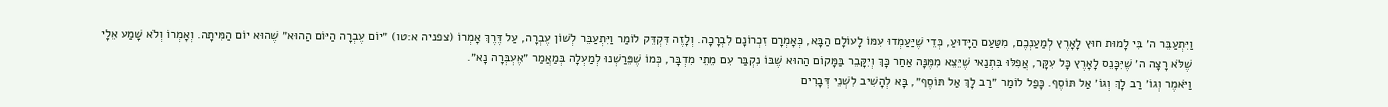וַיִּתְעַבֵּר ה׳ בִּי לָמוּת חוּץ לָאָרֶץ לְמַעַנְכֶם, מִטַּעַם הַיָּדוּעַ, כְּדֵי שֶׁיַּעַמְדוּ עִמּוֹ לָעוֹלָם הַבָּא, כְּאָמְרָם זִכְרוֹנָם לִבְרָכָה. וְלָזֶה דִּקְדֵּק לוֹמַר וַיִּתְעַבֵּר לְשׁוֹן עֶבְרָה, עַל דֶּרֶךְ אָמְרוֹ (צפניה א:טו) ״יוֹם עֶבְרָה הַיּוֹם הַהוּא״ שֶׁהוּא יוֹם הַמִּיתָה. וְאָמְרוֹ וְלֹא שָׁמַע אֵלָי שֶׁלֹּא רָצָה ה׳ שֶׁיִּכָּנֵס לָאָרֶץ כָּל עִקָּר, אֲפִלּוּ בִּתְנַאי שֶׁיֵּצֵא מִמֶּנָּה אַחַר כָּךְ וְיִקָּבֵר בַּמָּקוֹם הַהוּא שֶׁבּוֹ נִקְבַּר עִם מֵתֵי מִדְבָּר, כְּמוֹ שֶׁפֵּרַשְׁנוּ לְמַעְלָה בְּמַאֲמַר ״אֶעְבְּרָה נָא״.
וַיֹּאמֶר וְגוֹ׳ רַב לָךְ וְגוֹ׳ אַל תּוֹסֶף. כָּפַל לוֹמַר ״רַב לָךְ אַל תּוֹסֶף״, בָּא לְהָשִׁיב לִשְׁנֵי דְּבָרִים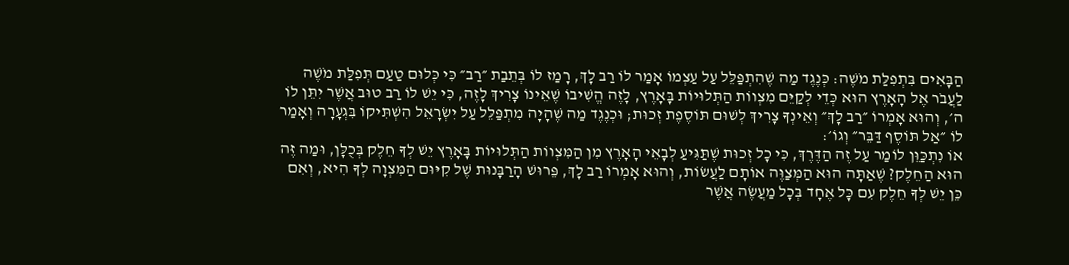הַבָּאִים בִּתְפִלַּת מֹשֶׁה: כְּנֶגֶד מַה שֶׁהִתְפַּלֵּל עַל עַצְמוֹ אָמַר לוֹ רַב לָךְ, רָמַז לוֹ בְּתֵבַת ״רַב״ כִּי כְּלוּם טַעַם תְּפִלַּת מֹשֶׁה לַעֲבֹר אֶל הָאָרֶץ הוּא כְּדֵי לְקַיֵּם מִצְווֹת הַתְּלוּיוֹת בָּאָרֶץ, לָזֶה הֱשִׁיבוֹ שֶׁאֵינוֹ צָרִיךְ לָזֶה, כִּי יֵשׁ לוֹ רַב טוּב אֲשֶׁר יִתֵּן לוֹ ה׳, וְהוּא אָמְרוֹ ״רַב לָךְ״ וְאֵינְךָ צָרִיךְ לְשׁוּם תּוֹסֶפֶת זְכוּת; וּכְנֶגֶד מַה שֶׁהָיָה מִתְפַּלֵּל עַל יִשְׂרָאֵל הִשְׁתִּיקוֹ בִּגְעָרָה וְאָמַר לוֹ ״אַל תּוֹסֶף דַּבֵּר״ וְגוֹ׳:
אוֹ נִתְכַּוֵּן לוֹמַר עַל זֶה הַדֶּרֶךְ, כִּי כָל זְכוּת שֶׁתַּגִּיעַ לְבָאֵי הָאָרֶץ מִן הַמִּצְווֹת הַתְּלוּיוֹת בָּאָרֶץ יֵשׁ לְךָ חֵלֶק בְּכֻלָּן, וּמַה זֶּה הוּא הַחֵלֶק? שֶׁאַתָּה הוּא הַמְּצַוֶּה אוֹתָם לַעֲשׂוֹת, וְהוּא אָמְרוֹ רַב לָךְ, פֵּרוּשׁ הָרַבָּנוּת שֶׁל קִיּוּם הַמִּצְוָה לְךָ הִיא, וְאִם כֵּן יֵשׁ לְךָ חֵלֶק עִם כָּל אֶחָד בְּכָל מַעֲשֶׂה אֲשֶׁר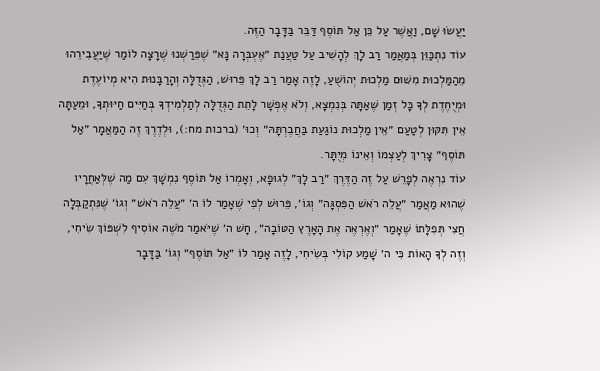יַעֲשׂוּ שָׁם, וַאֲשֶׁר עַל כֵּן אַל תּוֹסֶף דַּבֵּר בַּדָּבָר הַזֶּה.
עוֹד נִתְכַּוֵּן בְּמַאֲמַר רַב לָךְ לְהָשִׁיב עַל טַעֲנַת ״אֶעְבְּרָה נָּא״ שֶׁפֵּרַשְׁנוּ שֶׁרָצָה לוֹמַר שֶׁיַּעֲבִירֵהוּ מֵהַמַּלְכוּת מִשּׁוּם מַלְכוּת יְהוֹשֻׁעַ, לָזֶה אָמַר רַב לָךְ פֵּרוּשׁ, הַגְּדֻלָּה וְהָרַבָּנוּת הִיא מְיוֹעֶדֶת וּמְיֻחֶדֶת לְךָ כָּל זְמַן שֶׁאַתָּה בְּנִמְצָא, וְלֹא אֶפְשָׁר לָתֵת הַגְּדֻלָּה לְתַלְמִידְךָ בְּחַיִּים חַיּוּתְךָ, וּמֵעַתָּה אֵין תִּקּוּן לְטַעַם ״אֵין מַלְכוּת נוֹגַעַת בַּחֲבֶרְתָּהּ״ וְכוּ׳ (ברכות מח:), וּלְדֶרֶךְ זֶה הַמַּאֲמָר ״אַל תּוֹסֶף״ צָרִיךְ לְעַצְמוֹ וְאֵינוֹ מְיֻתָּר.
עוֹד נִרְאֶה לְפָרֵשׁ עַל זֶה הַדֶּרֶךְ ״רַב לָךְ״ לְגוּפָא, וְאָמְרוֹ אַל תּוֹסֶף נִמְשָׁךְ עִם מַה שֶׁלְּאַחֲרָיו שֶׁהוּא מַאֲמַר ״עֲלֵה רֹאשׁ הַפִּסְגָּה״ וְגוֹ׳, פֵּרוּשׁ לְפִי שֶׁאָמַר לוֹ ה׳ ״עֲלֵה רֹאשׁ״ וְגוֹ׳ שֶׁנִּתְקַבְּלָה חֲצִי תְּפִלָּתוֹ שֶׁאָמַר ״וְאֶרְאֶה אֶת הָאָרֶץ הַטּוֹבָה״, חָשׁ ה׳ שֶׁיֹּאמַר מֹשֶׁה אוֹסִיף לִשְׁפּוֹךְ שִׂיחִי, וְזֶה לְךָ הָאוֹת כִּי ה׳ שָׁמַע קוֹלִי בְּשִׂיחִי, לָזֶה אָמַר לוֹ ״אַל תּוֹסֶף״ וְגוֹ׳ בַּדָּבָר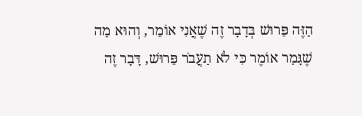הַזֶּה פֵּרוּשׁ בְּדָבָר זֶה שֶׁאֲנִי אוֹמֵר, וְהוּא מַה שֶׁגָּמַר אוֹמֶר כִּי לֹא תַעֲבֹר פֵּרוּשׁ, דָּבָר זֶה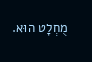מֻחְלָט הוּא.